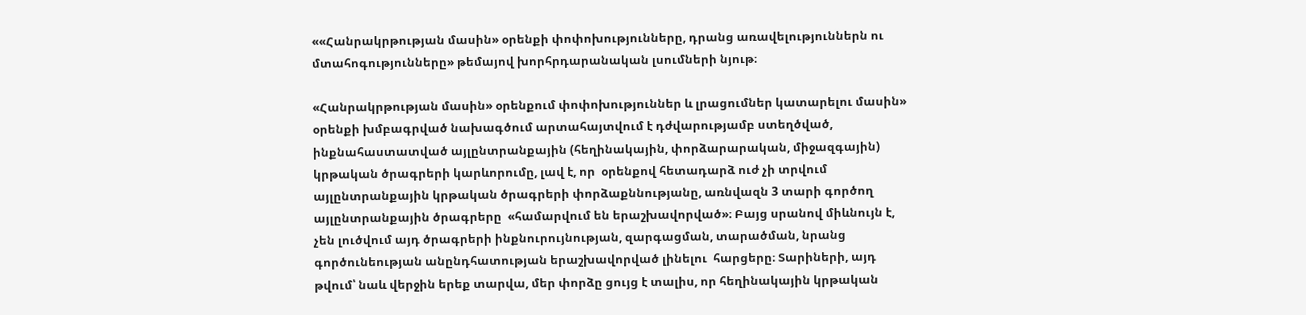««Հանրակրթության մասին» օրենքի փոփոխությունները, դրանց առավելություններն ու մտահոգությունները» թեմայով խորհրդարանական լսումների նյութ։

«Հանրակրթության մասին» օրենքում փոփոխություններ և լրացումներ կատարելու մասին» օրենքի խմբագրված նախագծում արտահայտվում է դժվարությամբ ստեղծված, ինքնահաստատված այլընտրանքային (հեղինակային, փորձարարական, միջազգային)  կրթական ծրագրերի կարևորումը, լավ է, որ  օրենքով հետադարձ ուժ չի տրվում այլընտրանքային կրթական ծրագրերի փորձաքննությանը, առնվազն 3 տարի գործող այլընտրանքային ծրագրերը  «համարվում են երաշխավորված»։ Բայց սրանով միևնույն է, չեն լուծվում այդ ծրագրերի ինքնուրույնության, զարգացման, տարածման, նրանց գործունեության անընդհատության երաշխավորված լինելու  հարցերը։ Տարիների, այդ թվում՝ նաև վերջին երեք տարվա, մեր փորձը ցույց է տալիս, որ հեղինակային կրթական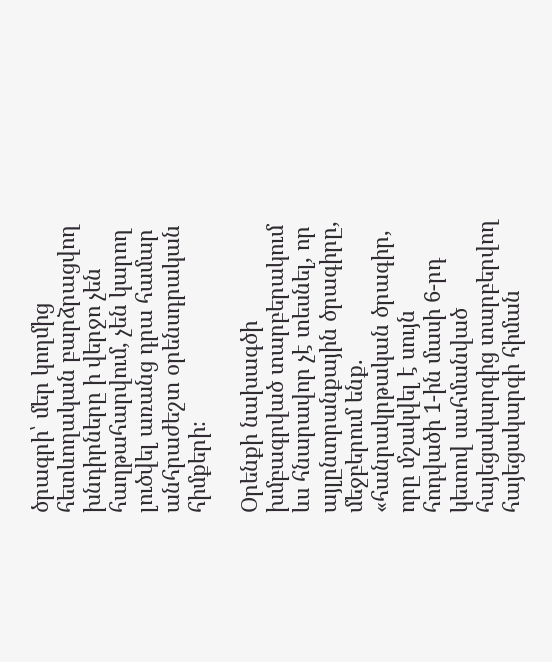ծրագրի՝ մեր կողմից հետևողական բարձրացվող խնդիրները ի վերջո չեն հաղթահարվում, չեն կարող լուծվել առանց դրա համար անհրաժեշտ օրենսդրական հիմքերի։

Օրենքի նախագծի խմբագրված տարբերակում ևս հնարավոր չէ տեսնել, որ այլընտրանքային ծրագիրը, մեջբերում ենք. «հանրակրթական ծրագիր, որը մշակվել է սույն հոդվածի 1-ին մասի 6-րդ կետով սահմանված հայեցակարգից տարբերվող հայեցակարգի հիման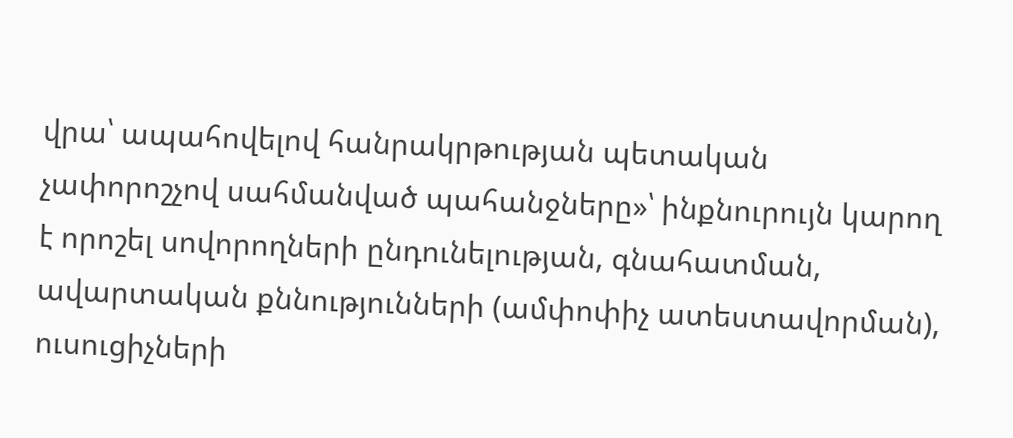վրա՝ ապահովելով հանրակրթության պետական չափորոշչով սահմանված պահանջները»՝ ինքնուրույն կարող է որոշել սովորողների ընդունելության, գնահատման, ավարտական քննությունների (ամփոփիչ ատեստավորման), ուսուցիչների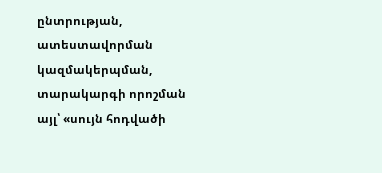ընտրության, ատեստավորման կազմակերպման, տարակարգի որոշման այլ՝ «սույն հոդվածի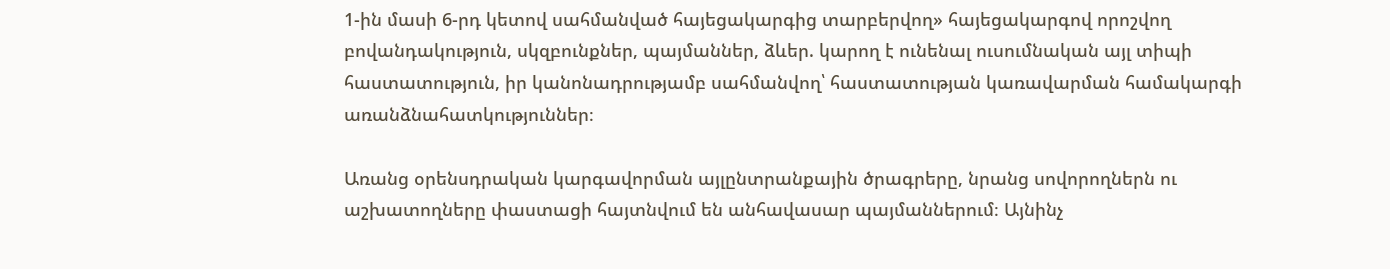1-ին մասի 6-րդ կետով սահմանված հայեցակարգից տարբերվող» հայեցակարգով որոշվող բովանդակություն, սկզբունքներ, պայմաններ, ձևեր. կարող է ունենալ ուսումնական այլ տիպի հաստատություն, իր կանոնադրությամբ սահմանվող՝ հաստատության կառավարման համակարգի առանձնահատկություններ։

Առանց օրենսդրական կարգավորման այլընտրանքային ծրագրերը, նրանց սովորողներն ու աշխատողները փաստացի հայտնվում են անհավասար պայմաններում։ Այնինչ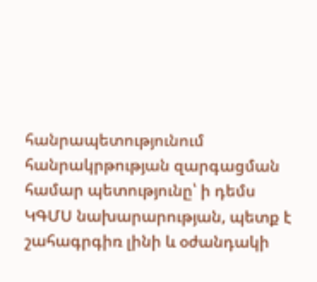հանրապետությունում հանրակրթության զարգացման համար պետությունը՝ ի դեմս ԿԳՄՍ նախարարության, պետք է շահագրգիռ լինի և օժանդակի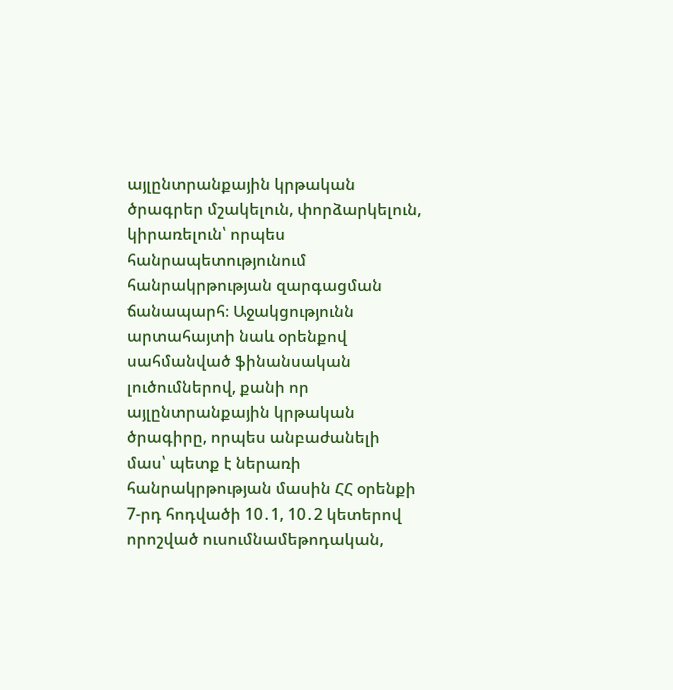այլընտրանքային կրթական ծրագրեր մշակելուն, փորձարկելուն, կիրառելուն՝ որպես հանրապետությունում հանրակրթության զարգացման ճանապարհ։ Աջակցությունն արտահայտի նաև օրենքով սահմանված ֆինանսական լուծումներով, քանի որ այլընտրանքային կրթական ծրագիրը, որպես անբաժանելի մաս՝ պետք է ներառի հանրակրթության մասին ՀՀ օրենքի 7-րդ հոդվածի 10․1, 10․2 կետերով որոշված ուսումնամեթոդական,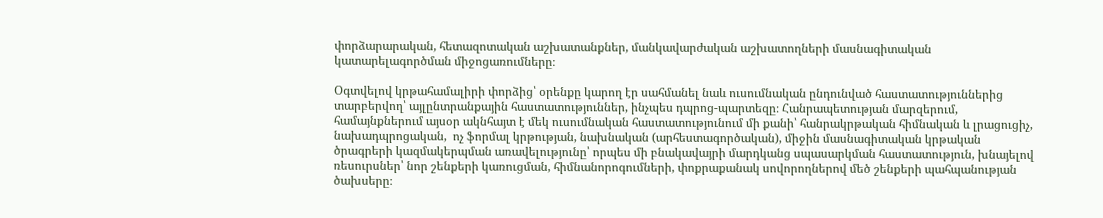փորձարարական, հետազոտական աշխատանքներ, մանկավարժական աշխատողների մասնագիտական կատարելագործման միջոցառումները։

Օգտվելով կրթահամալիրի փորձից՝ օրենքը կարող էր սահմանել նաև ուսումնական ընդունված հաստատություններից տարբերվող՝ այլընտրանքային հաստատություններ, ինչպես դպրոց-պարտեզը։ Հանրապետության մարզերում, համայնքներում այսօր ակնհայտ է մեկ ուսումնական հաստատությունում մի քանի՝ հանրակրթական հիմնական և լրացուցիչ,  նախադպրոցական,  ոչ ֆորմալ կրթության, նախնական (արհեստագործական), միջին մասնագիտական կրթական ծրագրերի կազմակերպման առավելությունը՝ որպես մի բնակավայրի մարդկանց սպասարկման հաստատություն, խնայելով ռեսուրսներ՝ նոր շենքերի կառուցման, հիմնանորոգումների, փոքրաքանակ սովորողներով մեծ շենքերի պահպանության ծախսերը։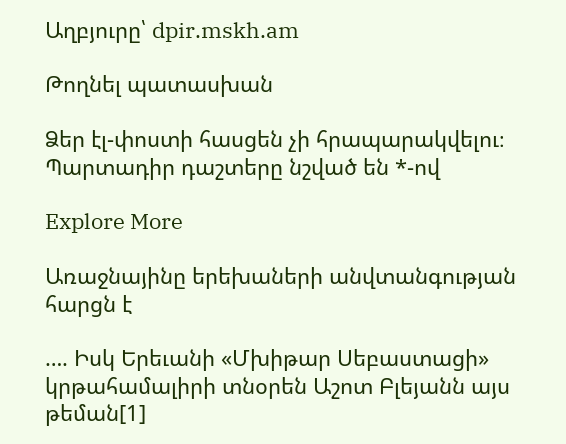Աղբյուրը՝ dpir.mskh.am

Թողնել պատասխան

Ձեր էլ-փոստի հասցեն չի հրապարակվելու։ Պարտադիր դաշտերը նշված են *-ով

Explore More

Առաջնայինը երեխաների անվտանգության հարցն է

…. Իսկ Երեւանի «Մխիթար Սեբաստացի» կրթահամալիրի տնօրեն Աշոտ Բլեյանն այս թեման[1]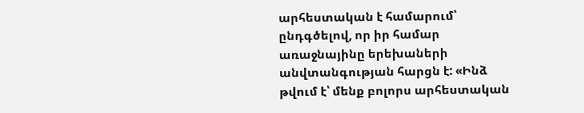արհեստական է համարում՝ ընդգծելով, որ իր համար առաջնայինը երեխաների անվտանգության հարցն է: «Ինձ թվում է՝ մենք բոլորս արհեստական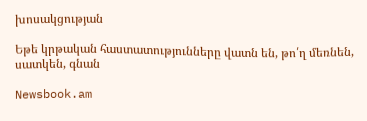խոսակցության

Եթե կրթական հաստատությունները վատն են, թո՛ղ մեռնեն, սատկեն, գնան

Newsbook.am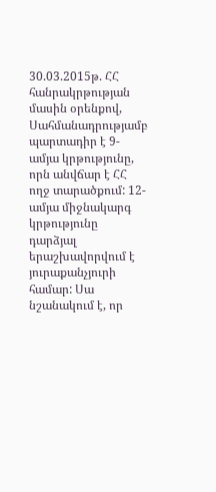30.03.2015թ. ՀՀ հանրակրթության մասին օրենքով, Սահմանադրությամբ պարտադիր է 9-ամյա կրթությունը, որն անվճար է ՀՀ ողջ տարածքում: 12-ամյա միջնակարգ կրթությունը դարձյալ երաշխավորվում է յուրաքանչյուրի համար: Սա նշանակում է, որ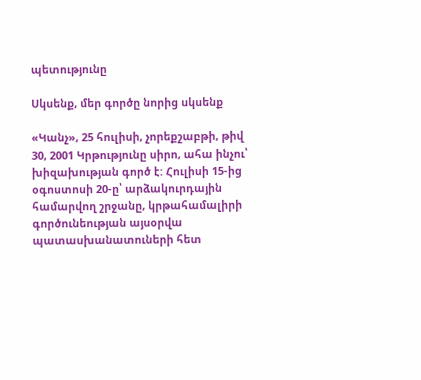պետությունը

Սկսենք, մեր գործը նորից սկսենք

«Կանչ», 25 հուլիսի, չորեքշաբթի, թիվ 30, 2001 Կրթությունը սիրո, ահա ինչու՝ խիզախության գործ է: Հուլիսի 15-ից օգոստոսի 20-ը՝ արձակուրդային համարվող շրջանը, կրթահամալիրի գործունեության այսօրվա պատասխանատուների հետ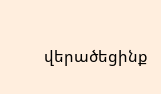վերածեցինք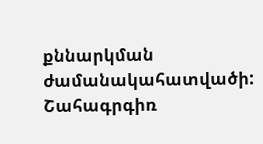քննարկման ժամանակահատվածի: Շահագրգիռ